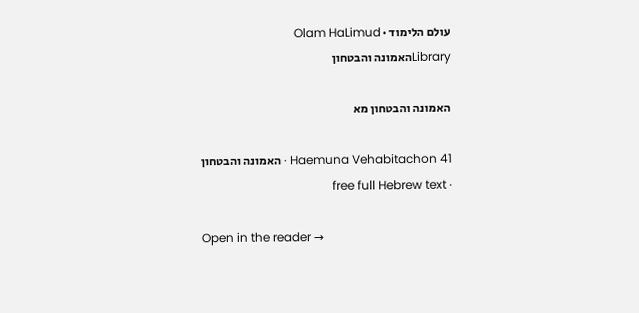עולם הלימוד · Olam HaLimud
Libraryהאמונה והבטחון

האמונה והבטחון מא

Haemuna Vehabitachon 41 · האמונה והבטחון · free full Hebrew text

Open in the reader →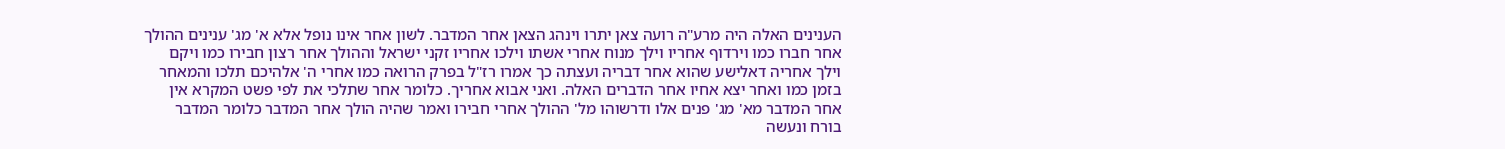הענינים האלה היה מרע"ה רועה צאן יתרו וינהג הצאן אחר המדבר. לשון אחר אינו נופל אלא א' מג' ענינים ההולך אחר חברו כמו וירדוף אחריו וילך מנוח אחרי אשתו וילכו אחריו זקני ישראל וההולך אחר רצון חבירו כמו ויקם וילך אחריה דאלישע שהוא אחר דבריה ועצתה כך אמרו רז"ל בפרק הרואה כמו אחרי ה' אלהיכם תלכו והמאחר בזמן כמו ואחר יצא אחיו אחר הדברים האלה. ואני אבוא אחריך. כלומר אחר שתלכי את לפי פשט המקרא אין אחר המדבר מא' מג' פנים אלו ודרשוהו מל' ההולך אחרי חבירו ואמר שהיה הולך אחר המדבר כלומר המדבר בורח ונעשה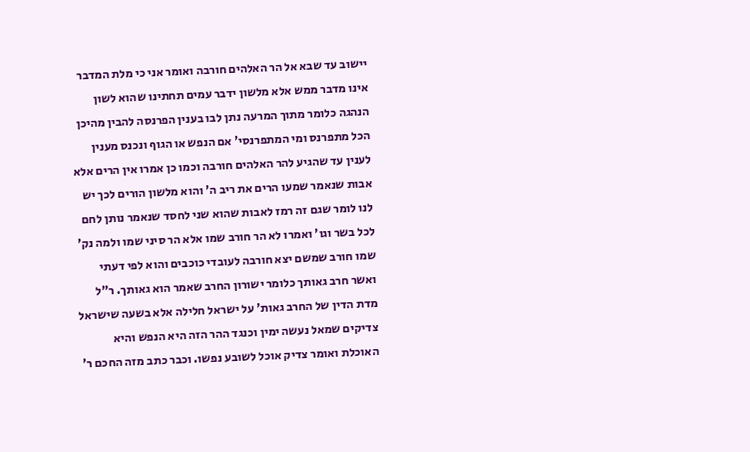יישוב עד שבא אל הר האלהים חורבה ואומר אני כי מלת המדבר אינו מדבר ממש אלא מלשון ידבר עמים תחתינו שהוא לשון הנהגה כלומר מתוך המרעה נתן לבו בענין הפרנסה להבין מהיכן הכל מתפרנס ומי המתפרנסי' אם הנפש או הגוף ונכנס מענין לענין עד שהגיע להר האלהים חורבה וכמו כן אמרו אין הרים אלא אבות שנאמר שמעו הרים את ריב ה' והוא מלשון הורים לכך יש לנו לומר שגם זה רמז לאבות שהוא שני לחסד שנאמר נותן לחם לכל בשר וגו' ואמרו לא הר חורב שמו אלא הר סיני שמו ולמה נק' שמו חורב שמשם יצא חורבה לעובדי כוכבים והוא לפי דעתי ואשר חרב גאותך כלומר ישורון החרב שאמר הוא גאותך. ר"ל מדת הדין של החרב גאות' על ישראל חלילה אלא בשעה שישראל צדיקים שמאל נעשה ימין וכנגד ההר הזה היא הנפש והיא האוכלת ואומר צדיק אוכל לשובע נפשו. וכבר כתב מזה החכם ר'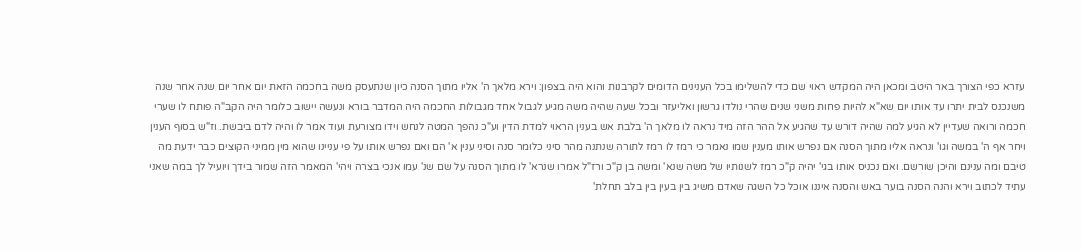עזרא כפי הצורך באר היטב ומכאן היה המקדש ראוי שם כדי להשלימו בכל הענינים הדומים לקרבנות והוא היה בצפון: וירא מלאך ה' אליו מתוך הסנה כיון שנתעסק משה בחכמה הזאת יום אחר יום שנה אחר שנה משנכנס לבית יתרו עד אותו יום שא"א להיות פחות משני שנים שהרי נולדו גרשון ואליעזר ובכל שעה שהיה משה מגיע לגבול אחד מגבולות החכמה היה המדבר בורא ונעשה יישוב כלומר היה הקב"ה פותח לו שערי חכמה ורואה שעדיין לא הגיע למה שהיה דורש עד שהגיע אל ההר הזה מיד נראה לו מלאך ה' בלבת אש בענין הראוי למדת הדין וע"כ נהפך המטה לנחש וידו מצורעת ועוד אמר לו והיה לדם ביבשת. וז"ש בסוף הענין ויחר אף ה' במשה וגו' ונראה אליו מתוך הסנה אם נפרש אותו מענין שמו נאמר כי רמז לו רמז לתורה שנתנה מהר סיני כלומר סנה וסיני ענין א' הם ואם נפרש אותו על פי עניינו שהוא מין ממיני הקוצים כבר ידעת מה טיבם ומה ענינם והיכן שורשם. ואם נכניס אותו בגי' יהיה ק"כ רמז לשנותיו של משה שנא' ומשה בן ק"כ ורז"ל אמרו שנרא' לו מתוך הסנה על שם שנ' עמו אנכי בצרה ויהי' המאמר הזה שמור בידך ויועיל לך במה שאני עתיד לכתוב וירא והנה הסנה בוער באש והסנה איננו אוכל כל השגה שאדם משיג בין בעין בין בלב תחלת'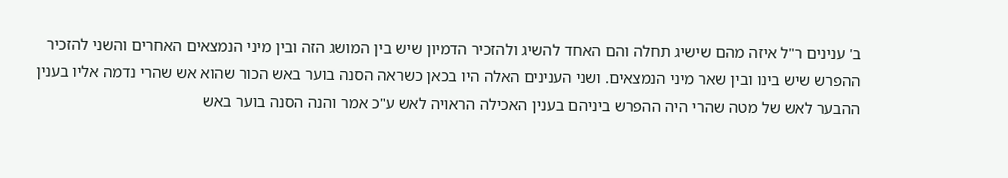ב' ענינים ר"ל איזה מהם שישיג תחלה והם האחד להשיג ולהזכיר הדמיון שיש בין המושג הזה ובין מיני הנמצאים האחרים והשני להזכיר ההפרש שיש בינו ובין שאר מיני הנמצאים. ושני הענינים האלה היו בכאן כשראה הסנה בוער באש הכור שהוא אש שהרי נדמה אליו בענין ההבער לאש של מטה שהרי היה ההפרש ביניהם בענין האכילה הראויה לאש ע"כ אמר והנה הסנה בוער באש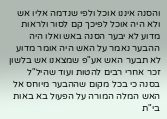והסנה איננו אוכל ולפי שנדמה אליו אש ולא היה אוכל לפיכך קם לסור ולראות מדוע לא יבער הסנה באש ואלו היה ההבער נאמר על האש היה אומר מדוע לא תבער האש אע"פ שמצאנו אש בלשון זכר אחרי רבים להטות ועוד שהיל"ל בסנה כי בכל מקום שההבער מיוחס אל האש המלה המורה על הפעול בא באות בי"ת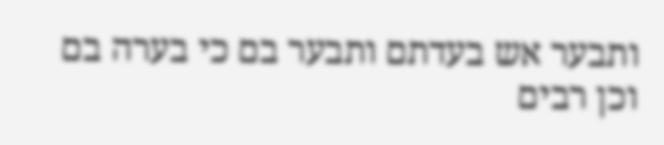ותבער אש בעדתם ותבער בם כי בערה בם וכן רבים